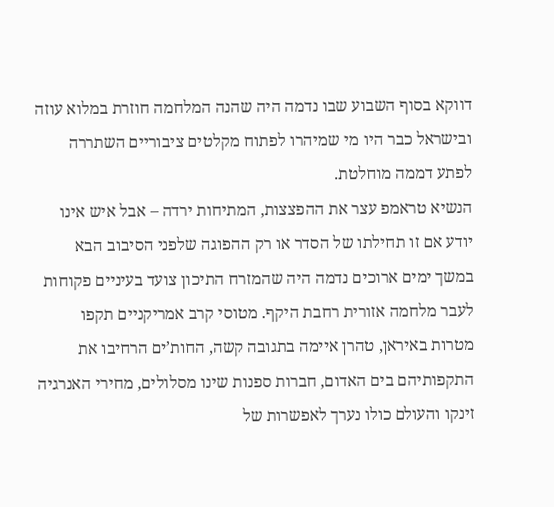דווקא בסוף השבוע שבו נדמה היה שהנה המלחמה חוזרת במלוא עוזה ובישראל כבר היו מי שמיהרו לפתוח מקלטים ציבוריים השתררה לפתע דממה מוחלטת.
הנשיא טראמפ עצר את ההפצצות, המתיחות ירדה – אבל איש אינו יודע אם זו תחילתו של הסדר או רק ההפוגה שלפני הסיבוב הבא
במשך ימים ארוכים נדמה היה שהמזרח התיכון צועד בעיניים פקוחות לעבר מלחמה אזורית רחבת היקף. מטוסי קרב אמריקניים תקפו מטרות באיראן, טהרן איימה בתגובה קשה, החות’ים הרחיבו את התקפותיהם בים האדום, חברות ספנות שינו מסלולים, מחירי האנרגיה זינקו והעולם כולו נערך לאפשרות של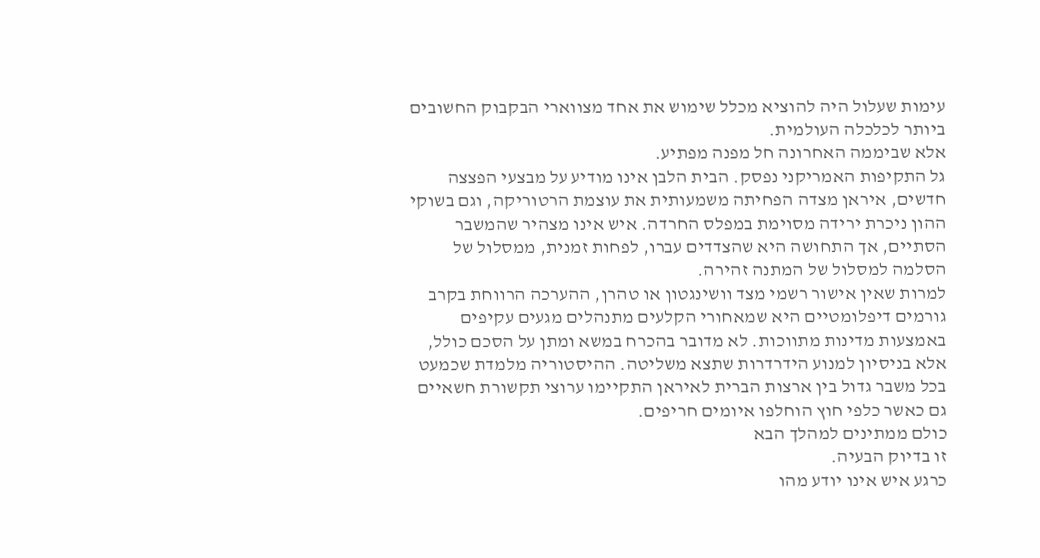עימות שעלול היה להוציא מכלל שימוש את אחד מצווארי הבקבוק החשובים ביותר לכלכלה העולמית.
אלא שביממה האחרונה חל מפנה מפתיע.
גל התקיפות האמריקני נפסק. הבית הלבן אינו מודיע על מבצעי הפצצה חדשים, איראן מצדה הפחיתה משמעותית את עוצמת הרטוריקה, וגם בשוקי ההון ניכרת ירידה מסוימת במפלס החרדה. איש אינו מצהיר שהמשבר הסתיים, אך התחושה היא שהצדדים עברו, לפחות זמנית, ממסלול של הסלמה למסלול של המתנה זהירה.
למרות שאין אישור רשמי מצד וושינגטון או טהרן, ההערכה הרווחת בקרב גורמים דיפלומטיים היא שמאחורי הקלעים מתנהלים מגעים עקיפים באמצעות מדינות מתווכות. לא מדובר בהכרח במשא ומתן על הסכם כולל, אלא בניסיון למנוע הידרדרות שתצא משליטה. ההיסטוריה מלמדת שכמעט בכל משבר גדול בין ארצות הברית לאיראן התקיימו ערוצי תקשורת חשאיים גם כאשר כלפי חוץ הוחלפו איומים חריפים.
כולם ממתינים למהלך הבא
זו בדיוק הבעיה.
כרגע איש אינו יודע מהו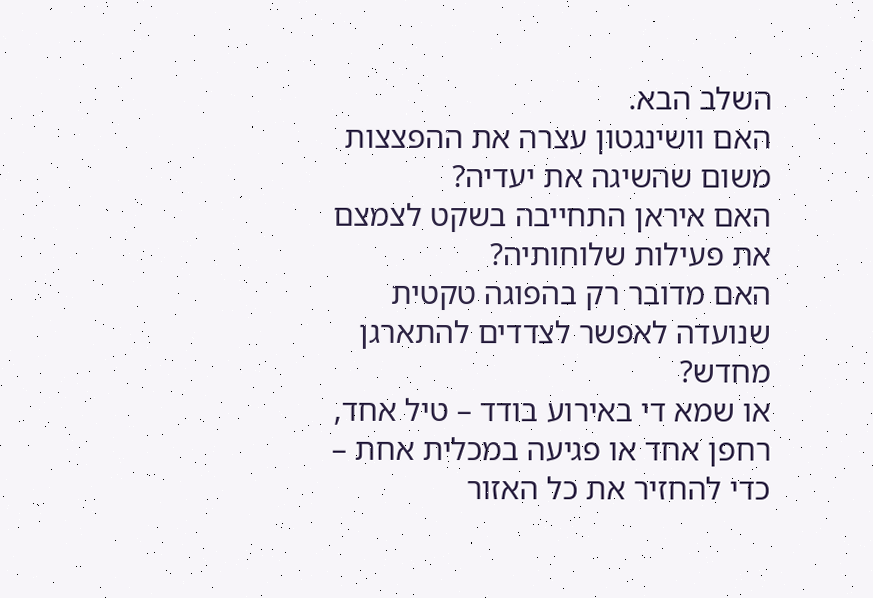השלב הבא.
האם וושינגטון עצרה את ההפצצות משום שהשיגה את יעדיה?
האם איראן התחייבה בשקט לצמצם את פעילות שלוחותיה?
האם מדובר רק בהפוגה טקטית שנועדה לאפשר לצדדים להתארגן מחדש?
או שמא די באירוע בודד – טיל אחד, רחפן אחד או פגיעה במכלית אחת – כדי להחזיר את כל האזור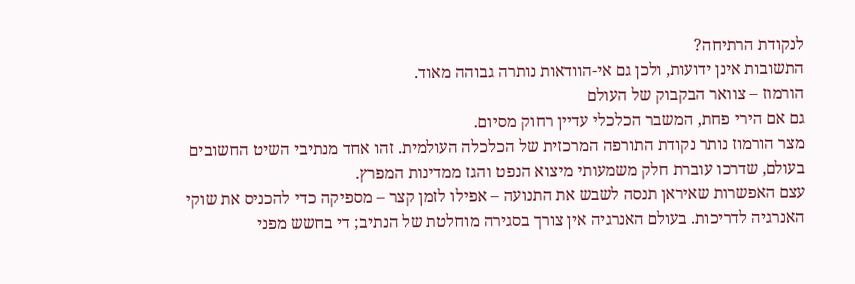לנקודת הרתיחה?
התשובות אינן ידועות, ולכן גם אי-הוודאות נותרה גבוהה מאוד.
הורמוז – צוואר הבקבוק של העולם
גם אם הירי פחת, המשבר הכלכלי עדיין רחוק מסיום.
מצר הורמוז נותר נקודת התורפה המרכזית של הכלכלה העולמית. זהו אחד מנתיבי השיט החשובים בעולם, שדרכו עוברת חלק משמעותי מיצוא הנפט והגז ממדינות המפרץ.
עצם האפשרות שאיראן תנסה לשבש את התנועה – אפילו לזמן קצר – מספיקה כדי להכניס את שוקי האנרגיה לדריכות. בעולם האנרגיה אין צורך בסגירה מוחלטת של הנתיב; די בחשש מפני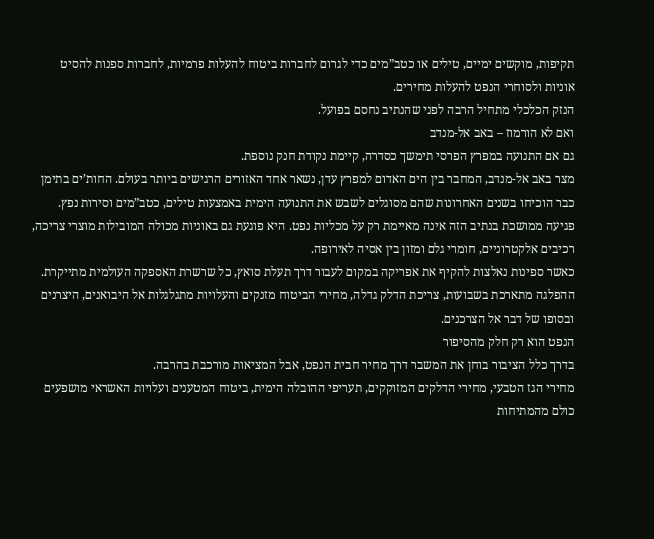תקיפות, מוקשים ימיים, טילים או כטב”מים כדי לגרום לחברות ביטוח להעלות פרמיות, לחברות ספנות להסיט אוניות ולסוחרי הנפט להעלות מחירים.
הנזק הכלכלי מתחיל הרבה לפני שהנתיב נחסם בפועל.
ואם לא הורמוז – באב אל-מנדב
גם אם התנועה במפרץ הפרסי תימשך כסדרה, קיימת נקודת חנק נוספת.
מצר באב אל-מנדב, המחבר בין הים האדום למפרץ עדן, נשאר אחד האזורים הרגישים ביותר בעולם. החות’ים בתימן כבר הוכיחו בשנים האחרונות שהם מסוגלים לשבש את התנועה הימית באמצעות טילים, כטב”מים וסירות נפץ.
פגיעה ממושכת בנתיב הזה אינה מאיימת רק על מכליות נפט. היא פוגעת גם באוניות מכולה המובילות מוצרי צריכה, רכיבים אלקטרוניים, חומרי גלם ומזון בין אסיה לאירופה.
כאשר ספינות נאלצות להקיף את אפריקה במקום לעבור דרך תעלת סואץ, כל שרשרת האספקה העולמית מתייקרת. ההפלגה מתארכת בשבועות, צריכת הדלק גדלה, מחירי הביטוח מזנקים והעלויות מתגלגלות אל היבואנים, היצרנים ובסופו של דבר אל הצרכנים.
הנפט הוא רק חלק מהסיפור
בדרך כלל הציבור בוחן את המשבר דרך מחיר חבית הנפט, אבל המציאות מורכבת בהרבה.
מחירי הגז הטבעי, מחירי הדלקים המזוקקים, תעריפי ההובלה הימית, ביטוח המטענים ועלויות האשראי מושפעים כולם מהמתיחות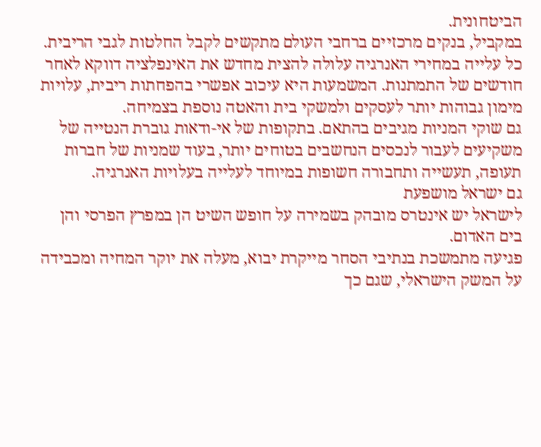הביטחונית.
במקביל, בנקים מרכזיים ברחבי העולם מתקשים לקבל החלטות לגבי הריבית. כל עלייה במחירי האנרגיה עלולה להצית מחדש את האינפלציה דווקא לאחר חודשים של התמתנות. המשמעות היא עיכוב אפשרי בהפחתות ריבית, עלויות מימון גבוהות יותר לעסקים ולמשקי בית והאטה נוספת בצמיחה.
גם שוקי המניות מגיבים בהתאם. בתקופות של אי-ודאות גוברת הנטייה של משקיעים לעבור לנכסים הנחשבים בטוחים יותר, בעוד שמניות של חברות תעופה, תעשייה ותחבורה חשופות במיוחד לעלייה בעלויות האנרגיה.
גם ישראל מושפעת
לישראל יש אינטרס מובהק בשמירה על חופש השיט הן במפרץ הפרסי והן בים האדום.
פגיעה מתמשכת בנתיבי הסחר מייקרת יבוא, מעלה את יוקר המחיה ומכבידה על המשק הישראלי, שגם כך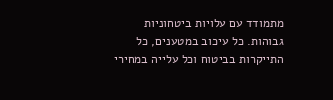מתמודד עם עלויות ביטחוניות גבוהות. כל עיכוב במטענים, כל התייקרות בביטוח וכל עלייה במחירי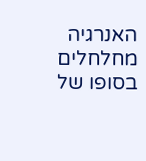האנרגיה מחלחלים בסופו של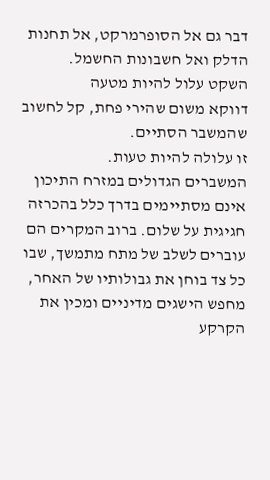דבר גם אל הסופרמרקט, אל תחנות הדלק ואל חשבונות החשמל.
השקט עלול להיות מטעה
דווקא משום שהירי פחת, קל לחשוב שהמשבר הסתיים.
זו עלולה להיות טעות.
המשברים הגדולים במזרח התיכון אינם מסתיימים בדרך כלל בהכרזה חגיגית על שלום. ברוב המקרים הם עוברים לשלב של מתח מתמשך, שבו כל צד בוחן את גבולותיו של האחר, מחפש הישגים מדיניים ומכין את הקרקע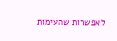לאפשרות שהעימות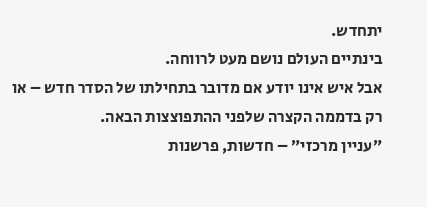יתחדש.
בינתיים העולם נושם מעט לרווחה.
אבל איש אינו יודע אם מדובר בתחילתו של הסדר חדש – או רק בדממה הקצרה שלפני ההתפוצצות הבאה.
״עניין מרכזי״ – חדשות, פרשנות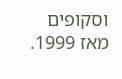וסקופים מאז 1999.